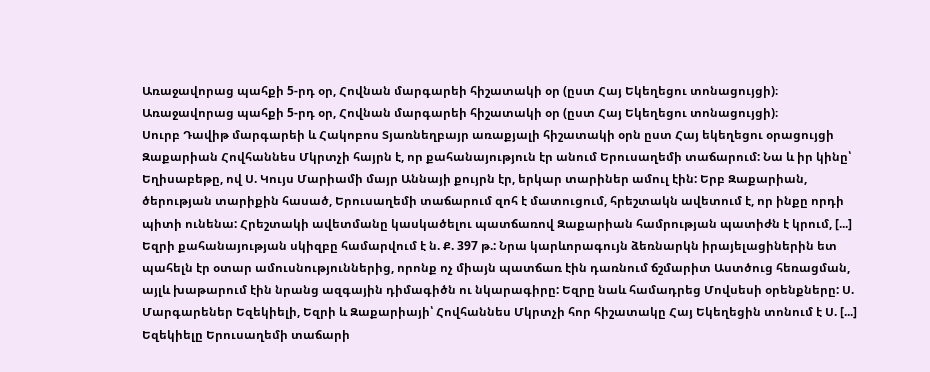Առաջավորաց պահքի 5-րդ օր, Հովնան մարգարեի հիշատակի օր (ըստ Հայ Եկեղեցու տոնացույցի)։
Առաջավորաց պահքի 5-րդ օր, Հովնան մարգարեի հիշատակի օր (ըստ Հայ Եկեղեցու տոնացույցի)։
Սուրբ Դավիթ մարգարեի և Հակոբոս Տյառնեղբայր առաքյալի հիշատակի օրն ըստ Հայ եկեղեցու օրացույցի
Զաքարիան Հովհաննես Մկրտչի հայրն է, որ քահանայություն էր անում Երուսաղեմի տաճարում: Նա և իր կինը՝ Եղիսաբեթը, ով Ս. Կույս Մարիամի մայր Աննայի քույրն էր, երկար տարիներ ամուլ էին: Երբ Զաքարիան, ծերության տարիքին հասած, Երուսաղեմի տաճարում զոհ է մատուցում, հրեշտակն ավետում է, որ ինքը որդի պիտի ունենա: Հրեշտակի ավետմանը կասկածելու պատճառով Զաքարիան համրության պատիժն է կրում, [...]
Եզրի քահանայության սկիզբը համարվում է ն. Ք. 397 թ.: Նրա կարևորագույն ձեռնարկն իրայելացիներին ետ պահելն էր օտար ամուսնություններից, որոնք ոչ միայն պատճառ էին դառնում ճշմարիտ Աստծուց հեռացման, այլև խաթարում էին նրանց ազգային դիմագիծն ու նկարագիրը: Եզրը նաև համադրեց Մովսեսի օրենքները: Ս. Մարգարեներ Եզեկիելի, Եզրի և Զաքարիայի՝ Հովհաննես Մկրտչի հոր հիշատակը Հայ Եկեղեցին տոնում է Ս. [...]
Եզեկիելը Երուսաղեմի տաճարի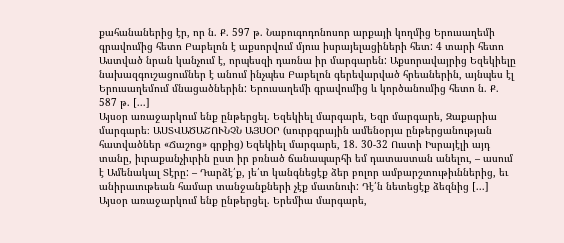քահանաներից էր, որ ն. Ք. 597 թ. Նաբուգոդոնոսոր արքայի կողմից Երուսաղեմի գրավումից հետո Բաբելոն է աքսորվում մյուս իսրայելացիների հետ: 4 տարի հետո Աստված նրան կանչում է, որպեսզի դառնա իր մարգարեն: Աքսորավայրից Եզեկիելը նախազգուշացումներ է անում ինչպես Բաբելոն գերեվարված հրեաներին, այնպես էլ Երուսաղեմում մնացածներին: Երուսաղեմի գրավումից և կործանումից հետո ն. Ք. 587 թ. [...]
Այսօր առաջարկում ենք ընթերցել. Եզեկիել մարգարե, Եզր մարգարե, Զաքարիա մարգարե։ ԱՍՏՎԱԾԱՇՈՒՆՉՆ ԱՅՍՕՐ (սուրբգրային ամենօրյա ընթերցանության հատվածներ «Ճաշոց» գրքից) Եզեկիել մարգարե, 18. 30-32 Ուստի Իսրայէլի այդ տանը, իւրաքանչիւրին ըստ իր բռնած ճանապարհի եմ դատաստան անելու, – ասում է Ամենակալ Տէրը: – Դարձէ՛ք, յե՛տ կանգնեցէք ձեր բոլոր ամբարշտութիւններից, եւ անիրաւութեան համար տանջանքների չէք մատնուի: Դէ՛ն նետեցէք ձեզնից [...]
Այսօր առաջարկում ենք ընթերցել. Երեմիա մարգարե,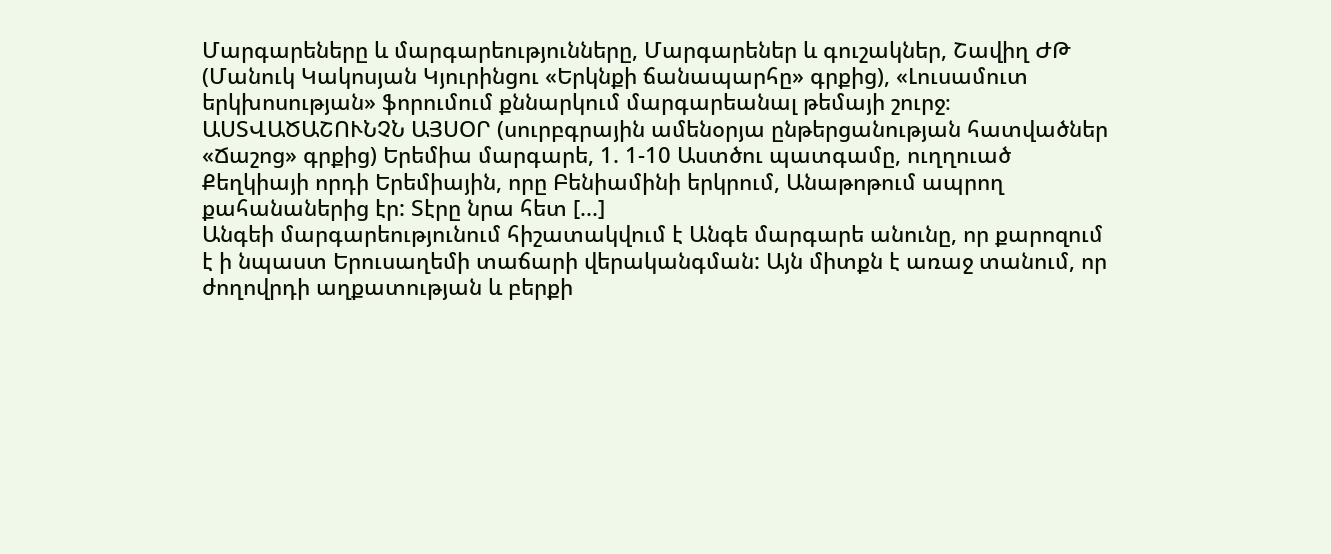Մարգարեները և մարգարեությունները, Մարգարեներ և գուշակներ, Շավիղ ԺԹ (Մանուկ Կակոսյան Կյուրինցու «Երկնքի ճանապարհը» գրքից), «Լուսամուտ երկխոսության» ֆորումում քննարկում մարգարեանալ թեմայի շուրջ։ ԱՍՏՎԱԾԱՇՈՒՆՉՆ ԱՅՍՕՐ (սուրբգրային ամենօրյա ընթերցանության հատվածներ «Ճաշոց» գրքից) Երեմիա մարգարե, 1. 1-10 Աստծու պատգամը, ուղղուած Քեղկիայի որդի Երեմիային, որը Բենիամինի երկրում, Անաթոթում ապրող քահանաներից էր: Տէրը նրա հետ [...]
Անգեի մարգարեությունում հիշատակվում է Անգե մարգարե անունը, որ քարոզում է ի նպաստ Երուսաղեմի տաճարի վերականգման: Այն միտքն է առաջ տանում, որ ժողովրդի աղքատության և բերքի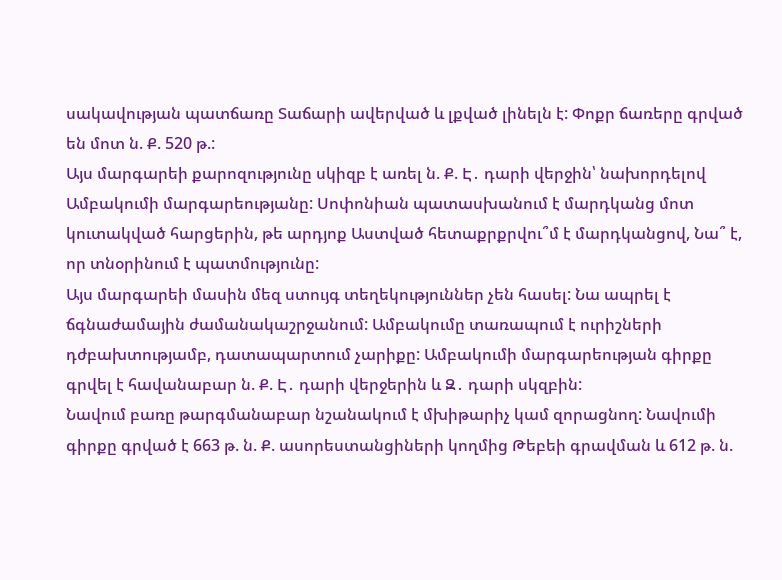սակավության պատճառը Տաճարի ավերված և լքված լինելն է: Փոքր ճառերը գրված են մոտ ն. Ք. 520 թ.:
Այս մարգարեի քարոզությունը սկիզբ է առել ն. Ք. Է․ դարի վերջին՝ նախորդելով Ամբակումի մարգարեությանը: Սոփոնիան պատասխանում է մարդկանց մոտ կուտակված հարցերին, թե արդյոք Աստված հետաքրքրվու՞մ է մարդկանցով, Նա՞ է, որ տնօրինում է պատմությունը:
Այս մարգարեի մասին մեզ ստույգ տեղեկություններ չեն հասել: Նա ապրել է ճգնաժամային ժամանակաշրջանում: Ամբակումը տառապում է ուրիշների դժբախտությամբ, դատապարտում չարիքը: Ամբակումի մարգարեության գիրքը գրվել է հավանաբար ն. Ք. Է․ դարի վերջերին և Զ․ դարի սկզբին:
Նավում բառը թարգմանաբար նշանակում է մխիթարիչ կամ զորացնող: Նավումի գիրքը գրված է 663 թ. ն. Ք. ասորեստանցիների կողմից Թեբեի գրավման և 612 թ. ն.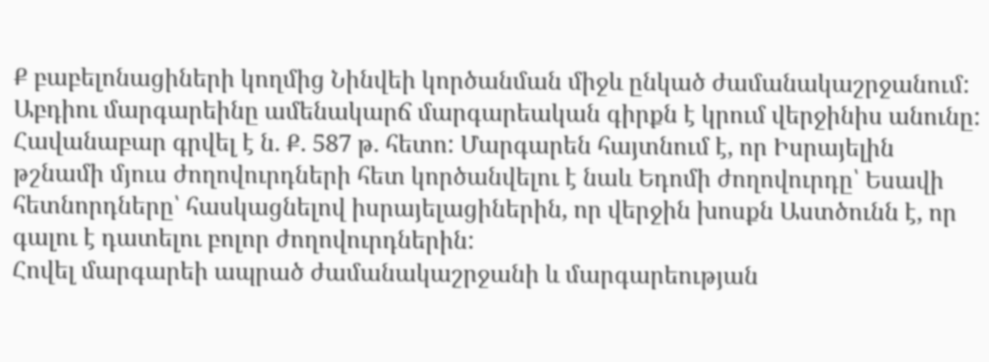Ք բաբելոնացիների կողմից Նինվեի կործանման միջև ընկած ժամանակաշրջանում:
Աբդիու մարգարեինը ամենակարճ մարգարեական գիրքն է կրում վերջինիս անունը: Հավանաբար գրվել է ն. Ք. 587 թ. հետո: Մարգարեն հայտնում է, որ Իսրայելին թշնամի մյուս ժողովուրդների հետ կործանվելու է նաև Եդոմի ժողովուրդը՝ Եսավի հետնորդները՝ հասկացնելով իսրայելացիներին, որ վերջին խոսքն Աստծունն է, որ գալու է դատելու բոլոր ժողովուրդներին:
Հովել մարգարեի ապրած ժամանակաշրջանի և մարգարեության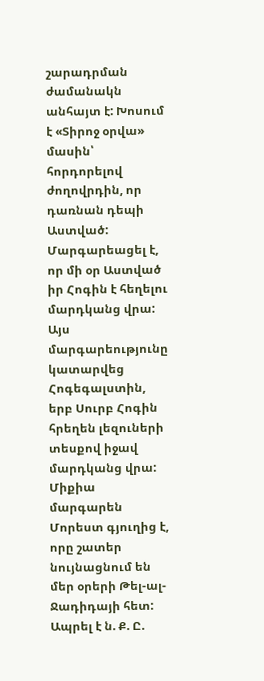շարադրման ժամանակն անհայտ է: Խոսում է «Տիրոջ օրվա» մասին՝ հորդորելով ժողովրդին, որ դառնան դեպի Աստված: Մարգարեացել է, որ մի օր Աստված իր Հոգին է հեղելու մարդկանց վրա: Այս մարգարեությունը կատարվեց Հոգեգալստին, երբ Սուրբ Հոգին հրեղեն լեզուների տեսքով իջավ մարդկանց վրա:
Միքիա մարգարեն Մորեստ գյուղից է, որը շատեր նույնացնում են մեր օրերի Թել-ալ-Ջադիդայի հետ: Ապրել է ն. Ք. Ը.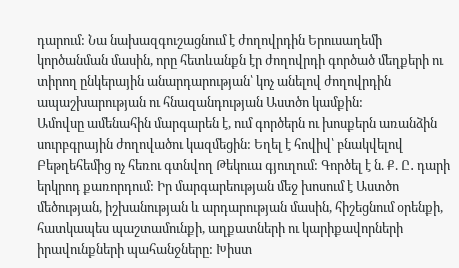դարում: Նա նախազգուշացնում է ժողովրդին Երուսաղեմի կործանման մասին, որը հետևանքն էր ժողովրդի գործած մեղքերի ու տիրող ընկերային անարդարության՝ կոչ անելով ժողովրդին ապաշխարության ու հնազանդության Աստծո կամքին:
Ամովսը ամենահին մարգարեն է, ում գործերն ու խոսքերն առանձին սուրբգրային ժողովածու կազմեցին: Եղել է հովիվ՝ բնակվելով Բեթղեհեմից ոչ հեռու գտնվող Թեկուա գյուղում: Գործել է ն. Ք. Ը․ դարի երկրոդ քառորդում: Իր մարգարեության մեջ խոսում է Աստծո մեծության, իշխանության և արդարության մասին, հիշեցնում օրենքի, հատկապես պաշտամունքի, աղքատների ու կարիքավորների իրավունքների պահանջները: Խիստ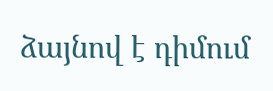ձայնով է դիմում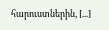հարուստներին, [...]